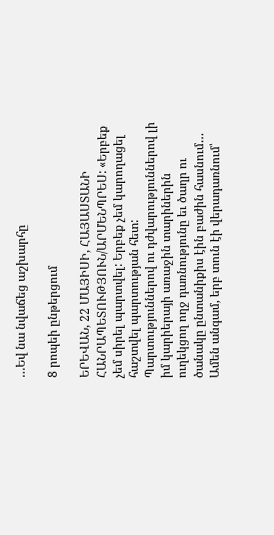…Եվ նա նվաճեց աշխարհը

8 րոպեի ընթերցում

ԵՐԵՎԱՆ, 22 ՄԱՅԻՍԻ, ՀԱՅԱՍՏԱՆԻ ՀԱՆՐԱՊԵՏՈՒԹՅՈՒՆ/ԱՐՄԵՆՊՐԵՍ: «Երբեք չեմ սիրել պարտվել: Երբեք չեմ կարողացել հաշտվել պարտության հետ: Պարտություններով ու դժվարություններով լի իմ կարիերայի առաջին տարիներին ուղեկցող ողջ դառնությունը եւ ծաղր ու ծանակը ընտանիքիս էին բաժին հասնում… Ամեն անգամ, երբ տուն էի վերադառնում՝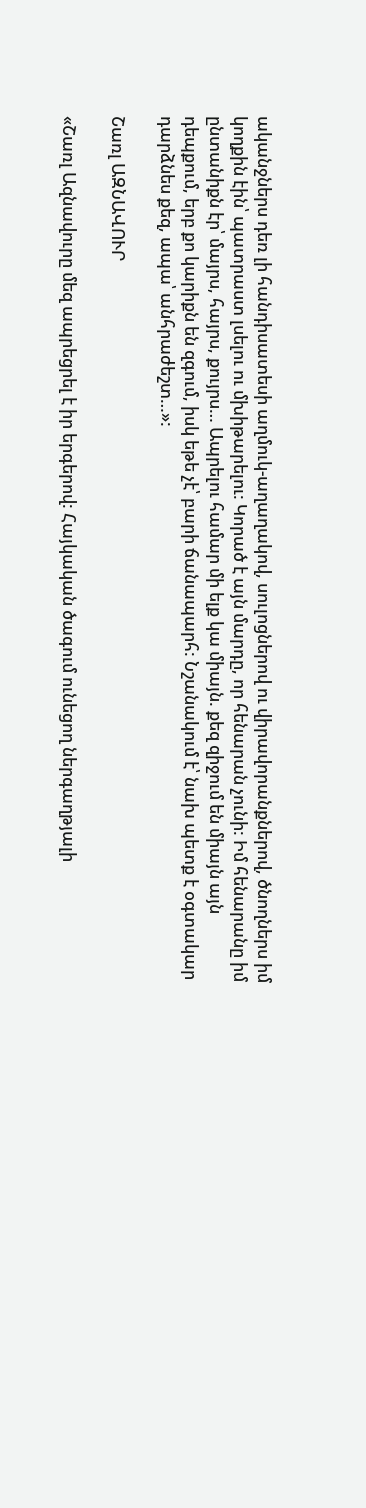ականջներս դեռ լի հանդիսատեսի աղմուկ-աղաղակով, սուլոցներով ու վիրավորանքներով, ծնողներս իմ կողքին էին՝ պատրաստ լսելու ու մխիթարելու: Կորած է այն մարդը, որ հենարան չունի: Իմ հենարանը իմ ընտանիքն էր՝ մայրս, հայրս, քույրս… Ապրելու համար մի ելք կա միայն. քեզ զիջում են միայն այն դեպքում, երբ քո կարիքն են զգում, իսկ եթե չէ՝ բարի ճանապարհ: Նշանակում է՝ նախ պետք է օգտակար դարձնես քեզ, ապա՝ անհրաժեշտ…»:

Շառլ ԱԶՆԱՎՈՒՐ

«Շառլ Ազնավուրը մեզ ապրեցրել է իր երգերով: Հայկական ծագում ունեցող ներգաղթյալի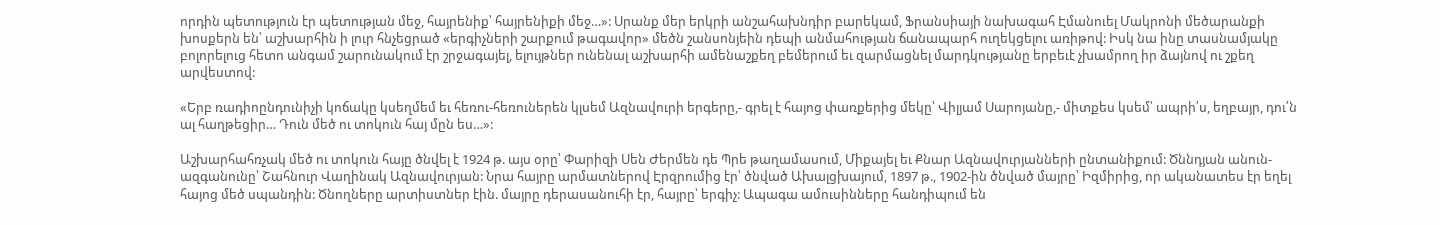որդին պետություն էր պետության մեջ, հայրենիք՝ հայրենիքի մեջ…»: Սրանք մեր երկրի անշահախնդիր բարեկամ, Ֆրանսիայի նախագահ Էմանուել Մակրոնի մեծարանքի խոսքերն են՝ աշխարհին ի լուր հնչեցրած «երգիչների շարքում թագավոր» մեծն շանսոնյեին դեպի անմահության ճանապարհ ուղեկցելու առիթով: Իսկ նա ինը տասնամյակը բոլորելուց հետո անգամ շարունակում էր շրջագայել, ելույթներ ունենալ աշխարհի ամենաշքեղ բեմերում եւ զարմացնել մարդկությանը երբեւէ չխամրող իր ձայնով ու շքեղ արվեստով:

«Երբ ռադիոընդունիչի կոճակը կսեղմեմ եւ հեռու-հեռուներեն կլսեմ Ազնավուրի երգերը,- գրել է հայոց փառքերից մեկը՝ Վիլյամ Սարոյանը,- միտքես կսեմ՝ ապրի՛ս, եղբայր, դու՛ն ալ հաղթեցիր… Դուն մեծ ու տոկուն հայ մըն ես…»:

Աշխարհահռչակ մեծ ու տոկուն հայը ծնվել է 1924 թ. այս օրը՝ Փարիզի Սեն Ժերմեն դե Պրե թաղամասում, Միքայել եւ Քնար Ազնավուրյանների ընտանիքում: Ծննդյան անուն-ազգանունը՝ Շահնուր Վաղինակ Ազնավուրյան: Նրա հայրը արմատներով Էրզրումից էր՝ ծնված Ախալցխայում, 1897 թ., 1902-ին ծնված մայրը՝ Իզմիրից, որ ականատես էր եղել հայոց մեծ սպանդին: Ծնողները արտիստներ էին. մայրը դերասանուհի էր, հայրը՝ երգիչ: Ապագա ամուսինները հանդիպում են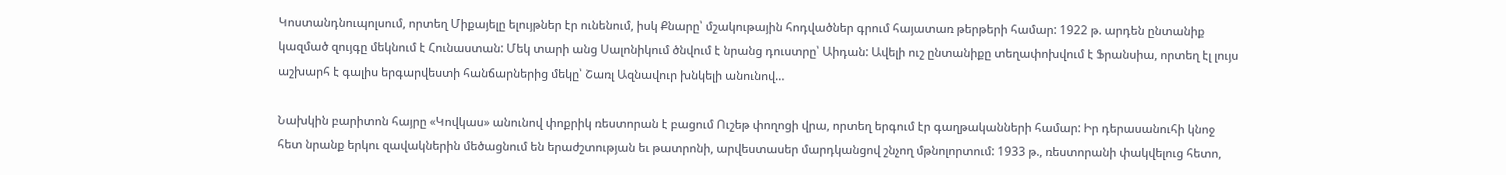Կոստանդնուպոլսում, որտեղ Միքայելը ելույթներ էր ունենում, իսկ Քնարը՝ մշակութային հոդվածներ գրում հայատառ թերթերի համար: 1922 թ. արդեն ընտանիք կազմած զույգը մեկնում է Հունաստան: Մեկ տարի անց Սալոնիկում ծնվում է նրանց դուստրը՝ Աիդան: Ավելի ուշ ընտանիքը տեղափոխվում է Ֆրանսիա, որտեղ էլ լույս աշխարհ է գալիս երգարվեստի հանճարներից մեկը՝ Շառլ Ազնավուր խնկելի անունով…

Նախկին բարիտոն հայրը «Կովկաս» անունով փոքրիկ ռեստորան է բացում Ուշեթ փողոցի վրա, որտեղ երգում էր գաղթականների համար: Իր դերասանուհի կնոջ հետ նրանք երկու զավակներին մեծացնում են երաժշտության եւ թատրոնի, արվեստասեր մարդկանցով շնչող մթնոլորտում: 1933 թ., ռեստորանի փակվելուց հետո,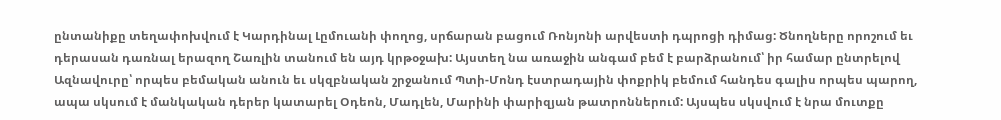ընտանիքը տեղափոխվում է Կարդինալ Լըմուանի փողոց, սրճարան բացում Ռոնյոնի արվեստի դպրոցի դիմաց: Ծնողները որոշում եւ դերասան դառնալ երազող Շառլին տանում են այդ կրթօջախ: Այստեղ նա առաջին անգամ բեմ է բարձրանում՝ իր համար ընտրելով Ազնավուրը՝ որպես բեմական անուն եւ սկզբնական շրջանում Պտի-Մոնդ էստրադային փոքրիկ բեմում հանդես գալիս որպես պարող, ապա սկսում է մանկական դերեր կատարել Օդեոն, Մադլեն, Մարինի փարիզյան թատրոններում: Այսպես սկսվում է նրա մուտքը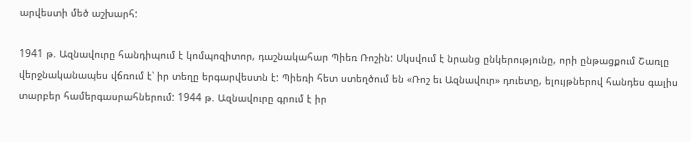արվեստի մեծ աշխարհ:

1941 թ. Ազնավուրը հանդիպում է կոմպոզիտոր, դաշնակահար Պիեռ Ռոշին: Սկսվում է նրանց ընկերությունը, որի ընթացքում Շառլը վերջնականապես վճռում է՝ իր տեղը երգարվեստն է: Պիեռի հետ ստեղծում են «Ռոշ եւ Ազնավուր» դուետը, ելույթներով հանդես գալիս տարբեր համերգասրահներում: 1944 թ. Ազնավուրը գրում է իր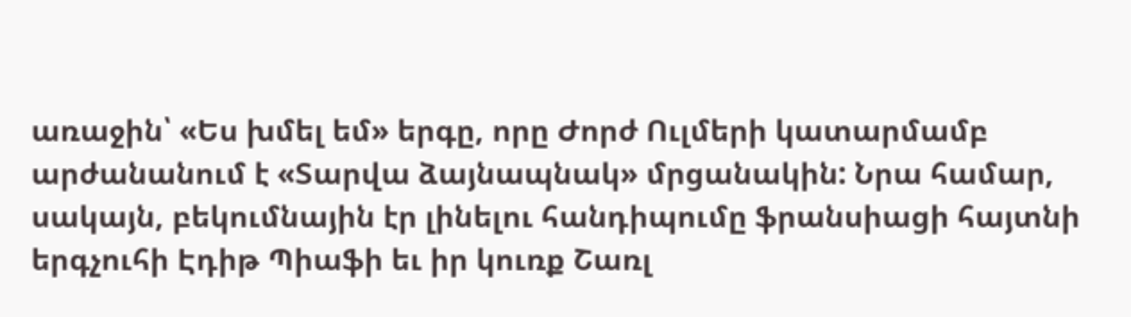առաջին՝ «Ես խմել եմ» երգը, որը Ժորժ Ուլմերի կատարմամբ արժանանում է «Տարվա ձայնապնակ» մրցանակին: Նրա համար, սակայն, բեկումնային էր լինելու հանդիպումը ֆրանսիացի հայտնի երգչուհի Էդիթ Պիաֆի եւ իր կուռք Շառլ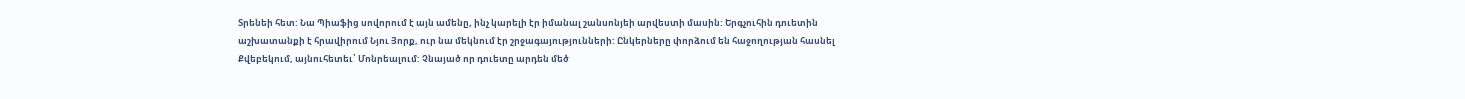Տրենեի հետ: Նա Պիաֆից սովորում է այն ամենը, ինչ կարելի էր իմանալ շանսոնյեի արվեստի մասին: Երգչուհին դուետին աշխատանքի է հրավիրում Նյու Յորք, ուր նա մեկնում էր շրջագայությունների: Ընկերները փորձում են հաջողության հասնել Քվեբեկում, այնուհետեւ՝ Մոնրեալում: Չնայած որ դուետը արդեն մեծ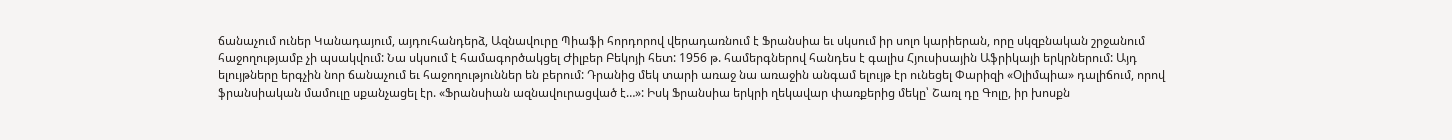ճանաչում ուներ Կանադայում, այդուհանդերձ, Ազնավուրը Պիաֆի հորդորով վերադառնում է Ֆրանսիա եւ սկսում իր սոլո կարիերան, որը սկզբնական շրջանում հաջողությամբ չի պսակվում: Նա սկսում է համագործակցել Ժիլբեր Բեկոյի հետ: 1956 թ. համերգներով հանդես է գալիս Հյուսիսային Աֆրիկայի երկրներում: Այդ ելույթները երգչին նոր ճանաչում եւ հաջողություններ են բերում: Դրանից մեկ տարի առաջ նա առաջին անգամ ելույթ էր ունեցել Փարիզի «Օլիմպիա» դալիճում, որով ֆրանսիական մամուլը սքանչացել էր. «Ֆրանսիան ազնավուրացված է…»: Իսկ Ֆրանսիա երկրի ղեկավար փառքերից մեկը՝ Շառլ դը Գոլը, իր խոսքն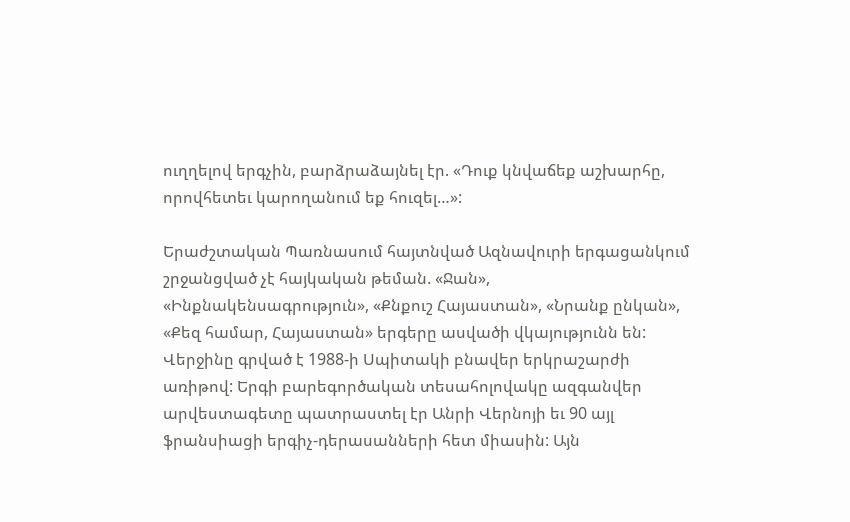ուղղելով երգչին, բարձրաձայնել էր. «Դուք կնվաճեք աշխարհը, որովհետեւ կարողանում եք հուզել…»:

Երաժշտական Պառնասում հայտնված Ազնավուրի երգացանկում շրջանցված չէ հայկական թեման. «Ջան», «Ինքնակենսագրություն», «Քնքուշ Հայաստան», «Նրանք ընկան», «Քեզ համար, Հայաստան» երգերը ասվածի վկայությունն են: Վերջինը գրված է 1988-ի Սպիտակի բնավեր երկրաշարժի առիթով: Երգի բարեգործական տեսահոլովակը ազգանվեր արվեստագետը պատրաստել էր Անրի Վերնոյի եւ 90 այլ ֆրանսիացի երգիչ-դերասանների հետ միասին: Այն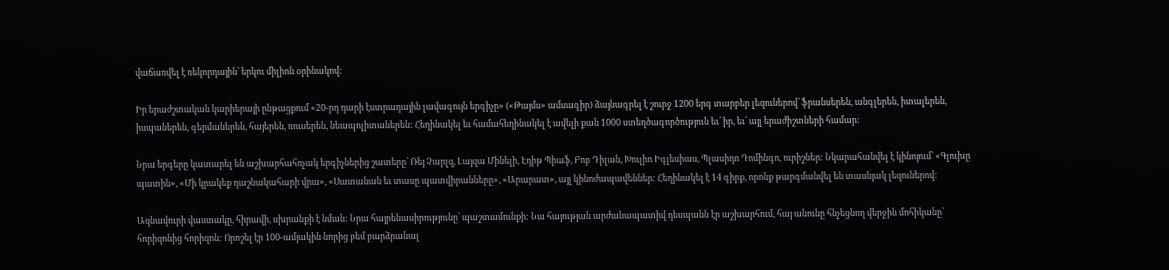վաճառվել է ռեկորդային՝ երկու միլիոն օրինակով:

Իր երաժշտական կարիերայի ընթացքում «20-րդ դարի էստրադային լավագույն երգիչը» («Թայմս» ամսագիր) ձայնագրել է շուրջ 1200 երգ տարբեր լեզուներով՝ ֆրանսերեն, անգլերեն, իտալերեն, իսպաներեն, գերմաներեն, հայերեն, ռուսերեն, նեապոլիտաներեն: Հեղինակել եւ համահեղինակել է ավելի քան 1000 ստեղծագործություն եւ՛ իր, եւ՛ այլ երաժիշտների համար:

Նրա երգերը կատարել են աշխարհահռչակ երգիչներից շատերը՝ Ռեյ Չարլզ, Լայզա Մինելի, Էդիթ Պիաֆ, Բոբ Դիլան, Խուլիո Իգլեսիաս, Պլասիդո Դոմինգո, ուրիշներ: Նկարահանվել է կինոյում՝ «Գլուխը պատին», «Մի կրակեք դաշնակահարի վրա», «Սատանան եւ տասը պատվիրանները», «Արարատ», այլ կինոժապավեններ: Հեղինակել է 14 գիրք, որոնք թարգմանվել են տասնյակ լեզուներով:

Ազնավուրի վաստակը, հիրավի, սխրանքի է նման: Նրա հայրենասիրությունը՝ պաշտամունքի: Նա հայության արժանապատիվ դեսպանն էր աշխարհում, հայ անունը հնչեցնող վերջին մոհիկանը՝ հորիզոնից հորիզոն: Որոշել էր 100-ամյակին նորից բեմ բարձրանալ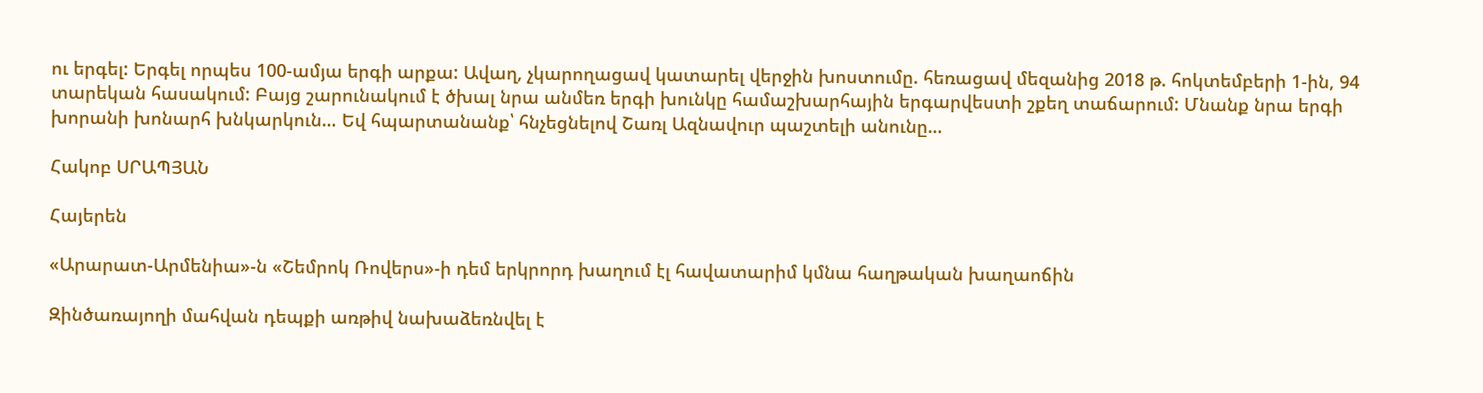ու երգել: Երգել որպես 100-ամյա երգի արքա: Ավաղ, չկարողացավ կատարել վերջին խոստումը. հեռացավ մեզանից 2018 թ. հոկտեմբերի 1-ին, 94 տարեկան հասակում: Բայց շարունակում է ծխալ նրա անմեռ երգի խունկը համաշխարհային երգարվեստի շքեղ տաճարում: Մնանք նրա երգի խորանի խոնարհ խնկարկուն… Եվ հպարտանանք՝ հնչեցնելով Շառլ Ազնավուր պաշտելի անունը…

Հակոբ ՍՐԱՊՅԱՆ

Հայերեն

«Արարատ-Արմենիա»-ն «Շեմրոկ Ռովերս»-ի դեմ երկրորդ խաղում էլ հավատարիմ կմնա հաղթական խաղաոճին

Զինծառայողի մահվան դեպքի առթիվ նախաձեռնվել է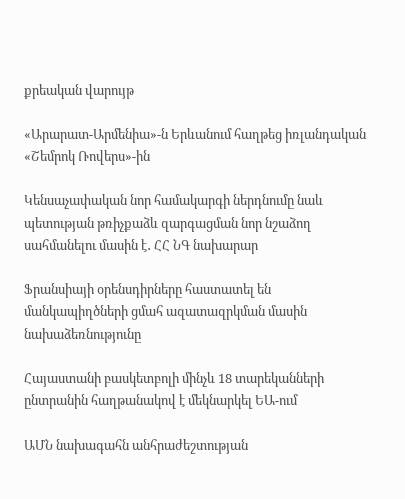քրեական վարույթ

«Արարատ-Արմենիա»-ն Երևանում հաղթեց իռլանդական «Շեմրոկ Ռովերս»-ին

Կենսաչափական նոր համակարգի ներդնումը նաև պետության թռիչքաձև զարգացման նոր նշաձող սահմանելու մասին է․ ՀՀ ՆԳ նախարար

Ֆրանսիայի օրենսդիրները հաստատել են մանկապիղծների ցմահ ազատազրկման մասին նախաձեռնությունը

Հայաստանի բասկետբոլի մինչև 18 տարեկանների ընտրանին հաղթանակով է մեկնարկել ԵԱ-ում

ԱՄՆ նախագահն անհրաժեշտության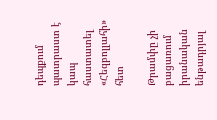դեպքում պատրաստ է կապ հաստատել «Հեզբոլլահի» հետ

Թրամփը չի բացառում իրանական ենթադրյալ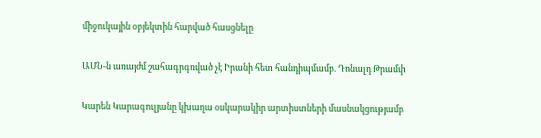միջուկային օբյեկտին հարված հասցնելը

ԱՄՆ-ն առայժմ շահագրգռված չէ Իրանի հետ հանդիպմամբ. Դոնալդ Թրամփ

Կարեն Կարագուլյանը կխաղա օսկարակիր արտիստների մասնակցությամբ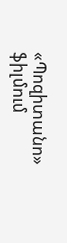«Պոզիտանո» ֆիլմում